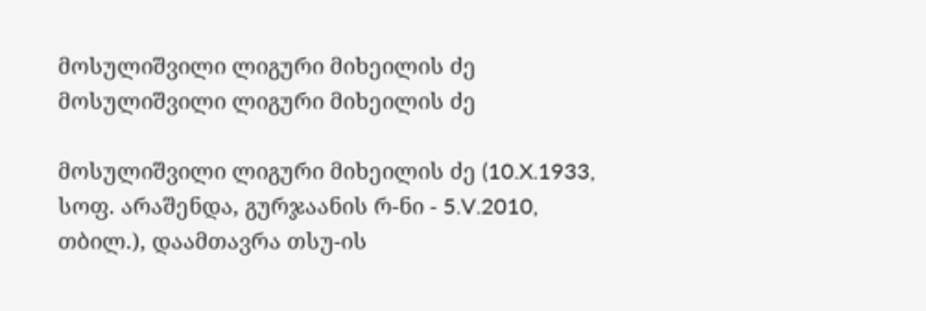მოსულიშვილი ლიგური მიხეილის ძე
მოსულიშვილი ლიგური მიხეილის ძე

მოსულიშვილი ლიგური მიხეილის ძე (10.X.1933, სოფ. არაშენდა, გურჯაანის რ-ნი - 5.V.2010, თბილ.), დაამთავრა თსუ-ის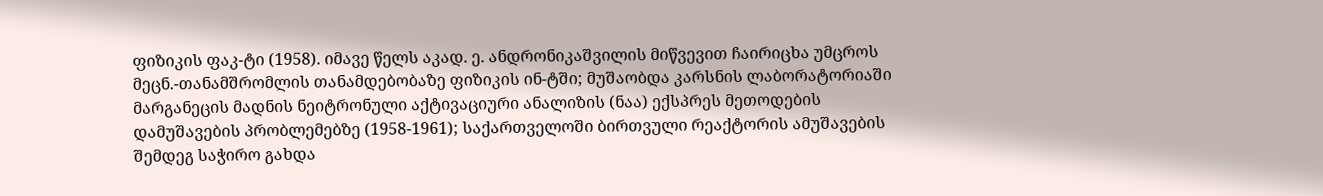ფიზიკის ფაკ-ტი (1958). იმავე წელს აკად. ე. ანდრონიკაშვილის მიწვევით ჩაირიცხა უმცროს მეცნ.-თანამშრომლის თანამდებობაზე ფიზიკის ინ-ტში; მუშაობდა კარსნის ლაბორატორიაში მარგანეცის მადნის ნეიტრონული აქტივაციური ანალიზის (ნაა) ექსპრეს მეთოდების დამუშავების პრობლემებზე (1958-1961); საქართველოში ბირთვული რეაქტორის ამუშავების შემდეგ საჭირო გახდა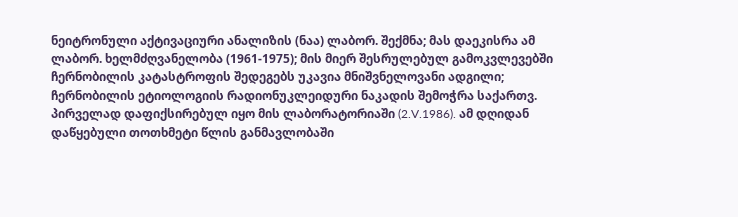ნეიტრონული აქტივაციური ანალიზის (ნაა) ლაბორ. შექმნა; მას დაეკისრა ამ ლაბორ. ხელმძღვანელობა (1961-1975); მის მიერ შესრულებულ გამოკვლევებში ჩერნობილის კატასტროფის შედეგებს უკავია მნიშვნელოვანი ადგილი; ჩერნობილის ეტიოლოგიის რადიონუკლეიდური ნაკადის შემოჭრა საქართვ. პირველად დაფიქსირებულ იყო მის ლაბორატორიაში (2.V.1986). ამ დღიდან დაწყებული თოთხმეტი წლის განმავლობაში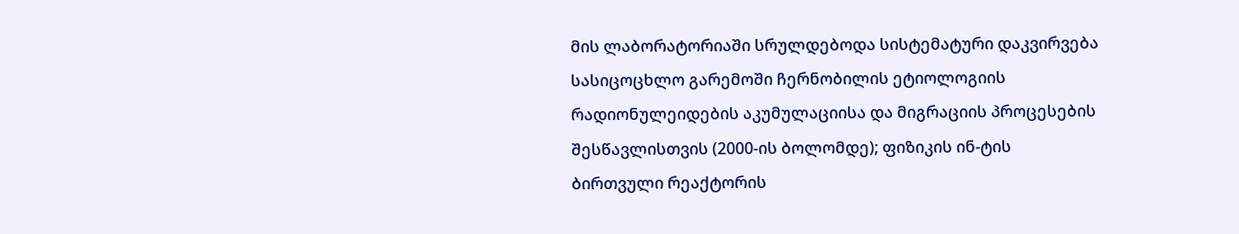მის ლაბორატორიაში სრულდებოდა სისტემატური დაკვირვება სასიცოცხლო გარემოში ჩერნობილის ეტიოლოგიის რადიონულეიდების აკუმულაციისა და მიგრაციის პროცესების შესწავლისთვის (2000-ის ბოლომდე); ფიზიკის ინ-ტის ბირთვული რეაქტორის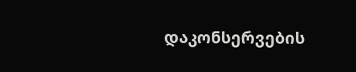დაკონსერვების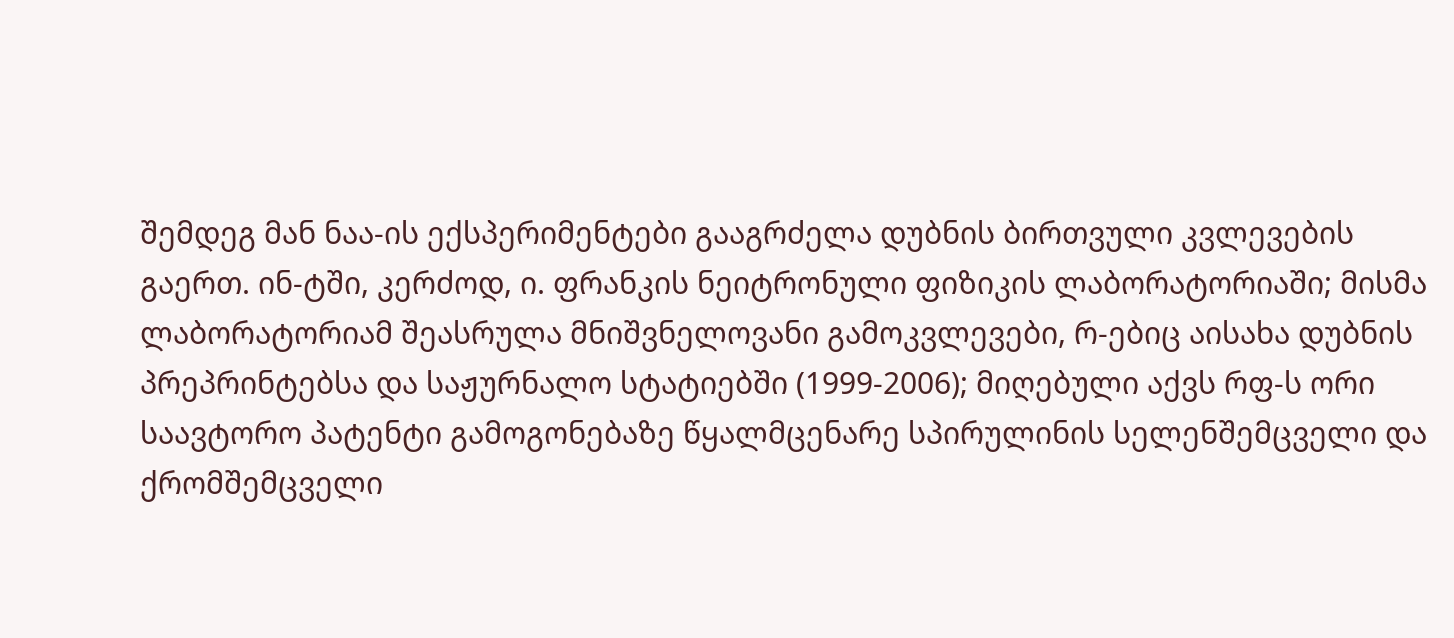შემდეგ მან ნაა-ის ექსპერიმენტები გააგრძელა დუბნის ბირთვული კვლევების გაერთ. ინ-ტში, კერძოდ, ი. ფრანკის ნეიტრონული ფიზიკის ლაბორატორიაში; მისმა ლაბორატორიამ შეასრულა მნიშვნელოვანი გამოკვლევები, რ-ებიც აისახა დუბნის პრეპრინტებსა და საჟურნალო სტატიებში (1999-2006); მიღებული აქვს რფ-ს ორი საავტორო პატენტი გამოგონებაზე წყალმცენარე სპირულინის სელენშემცველი და ქრომშემცველი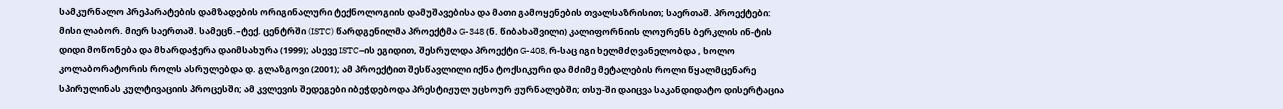სამკურნალო პრეპარატების დამზადების ორიგინალური ტექნოლოგიის დამუშავებისა და მათი გამოყენების თვალსაზრისით; საერთაშ. პროექტები: მისი ლაბორ. მიერ საერთაშ. სამეცნ.–ტექ. ცენტრში (ISTC) წარდგენილმა პროექტმა G-348 (ნ. წიბახაშვილი) კალიფორნიის ლოურენს ბერკლის ინ-ტის დიდი მოწონება და მხარდაჭერა დაიმსახურა (1999); ასევე ISTC–ის ეგიდით, შესრულდა პროექტი G-408, რ-საც იგი ხელმძღვანელობდა , ხოლო კოლაბორატორის როლს ასრულებდა დ. გლაზგოვი (2001); ამ პროექტით შესწავლილი იქნა ტოქსიკური და მძიმე მეტალების როლი წყალმცენარე სპირულინას კულტივაციის პროცესში; ამ კვლევის შედეგები იბეჭდებოდა პრესტიჟულ უცხოურ ჟურნალებში; თსუ-ში დაიცვა საკანდიდატო დისერტაცია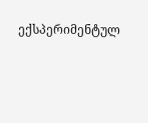ექსპერიმენტულ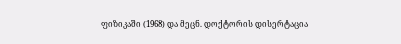ფიზიკაში (1968) და მეცნ. დოქტორის დისერტაცია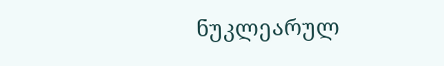ნუკლეარულ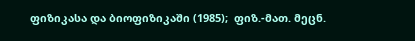ფიზიკასა და ბიოფიზიკაში (1985);  ფიზ.-მათ. მეცნ.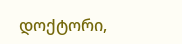დოქტორი,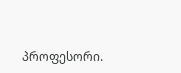პროფესორი.